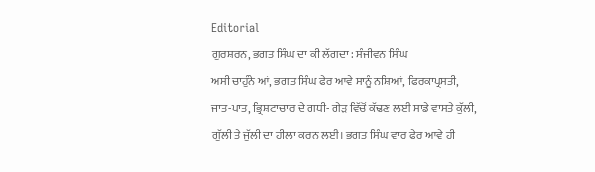Editorial
ਗੁਰਸ਼ਰਨ, ਭਗਤ ਸਿੰਘ ਦਾ ਕੀ ਲੱਗਦਾ : ਸੰਜੀਵਨ ਸਿੰਘ
ਅਸੀ ਚਾਹੁੰਨੇ ਆਂ, ਭਗਤ ਸਿੰਘ ਫੇਰ ਆਵੇ ਸਾਨੂੰ ਨਸ਼ਿਆਂ, ਫਿਰਕਾਪ੍ਰਸਤੀ, ਜਾਤ-ਪਾਤ, ਭ੍ਰਿਸ਼ਟਾਚਾਰ ਦੇ ਗਧੀ- ਗੇੜ ਵਿੱਚੋਂ ਕੱਢਣ ਲਈ ਸਾਡੇ ਵਾਸਤੇ ਕੁੱਲੀ, ਗੁੱਲੀ ਤੇ ਜੁੱਲੀ ਦਾ ਹੀਲਾ ਕਰਨ ਲਈ। ਭਗਤ ਸਿੰਘ ਵਾਰ ਫੇਰ ਆਵੇ ਹੀ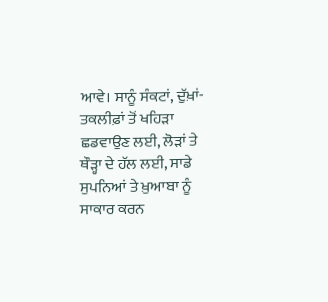ਆਵੇ। ਸਾਨੂੰ ਸੰਕਟਾਂ, ਦੁੱਖ਼ਾਂ-ਤਕਲੀਫ਼ਾਂ ਤੋਂ ਖਹਿੜਾ ਛਡਵਾਉਣ ਲਈ, ਲੋੜਾਂ ਤੇ ਥੌੜ੍ਹਾ ਦੇ ਹੱਲ ਲਈ, ਸਾਡੇ ਸੁਪਨਿਆਂ ਤੇ ਖ਼ੁਆਬਾ ਨੂੰ ਸਾਕਾਰ ਕਰਨ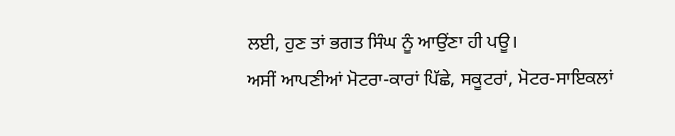ਲਈ, ਹੁਣ ਤਾਂ ਭਗਤ ਸਿੰਘ ਨੂੰ ਆਉਂਣਾ ਹੀ ਪਊ।
ਅਸੀਂ ਆਪਣੀਆਂ ਮੋਟਰਾ-ਕਾਰਾਂ ਪਿੱਛੇ, ਸਕੂਟਰਾਂ, ਮੋਟਰ-ਸਾਇਕਲਾਂ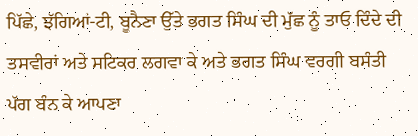ਪਿੱਛੇ, ਝੱਗਿਆਂ-ਟੀ, ਬੂਨੈਣਾ ਉੱਤੇ ਭਗਤ ਸਿੰਘ ਦੀ ਮੁੱਛ ਨੂੰ ਤਾਓ ਦਿੰਦੇ ਦੀ ਤਸਵੀਰਾਂ ਅਤੇ ਸਟਿਕਰ ਲਗਵਾ ਕੇ ਅਤੇ ਭਗਤ ਸਿੰਘ ਵਰਗੀ ਬਸੰਤੀ ਪੱਗ ਬੰਨ ਕੇ ਆਪਣਾ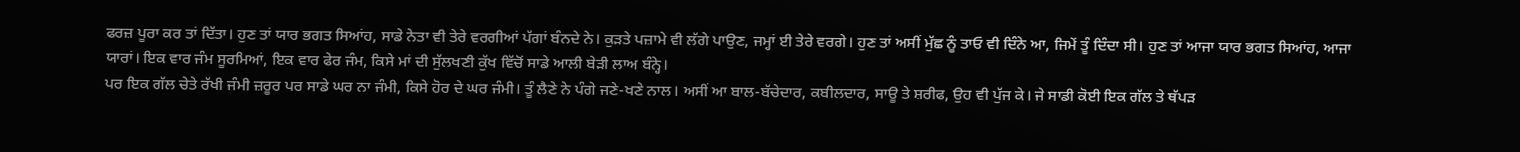ਫਰਜ਼ ਪੂਰਾ ਕਰ ਤਾਂ ਦਿੱਤਾ। ਹੁਣ ਤਾਂ ਯਾਰ ਭਗਤ ਸਿਆਂਹ, ਸਾਡੇ ਨੇਤਾ ਵੀ ਤੇਰੇ ਵਰਗੀਆਂ ਪੱਗਾਂ ਬੰਨਦੇ ਨੇ। ਕੁੜਤੇ ਪਜ਼ਾਮੇ ਵੀ ਲੱਗੇ ਪਾਉਣ, ਜਮ੍ਹਾਂ ਈ ਤੇਰੇ ਵਰਗੇ। ਹੁਣ ਤਾਂ ਅਸੀਂ ਮੁੱਛ ਨੂੰ ਤਾਓ ਵੀ ਦਿੰਨੇ ਆ, ਜਿਮੇਂ ਤੂੰ ਦਿੰਦਾ ਸੀ। ਹੁਣ ਤਾਂ ਆਜਾ ਯਾਰ ਭਗਤ ਸਿਆਂਹ, ਆਜਾ ਯਾਰਾਂ। ਇਕ ਵਾਰ ਜੰਮ ਸੂਰਮਿਆਂ, ਇਕ ਵਾਰ ਫੇਰ ਜੰਮ, ਕਿਸੇ ਮਾਂ ਦੀ ਸੁੱਲਖਣੀ ਕੁੱਖ ਵਿੱਚੋਂ ਸਾਡੇ ਆਲੀ ਬੇੜੀ ਲਾਅ ਬੰਨ੍ਹੇ।
ਪਰ ਇਕ ਗੱਲ ਚੇਤੇ ਰੱਖੀ ਜੰਮੀ ਜ਼ਰੂਰ ਪਰ ਸਾਡੇ ਘਰ ਨਾ ਜੰਮੀ, ਕਿਸੇ ਹੋਰ ਦੇ ਘਰ ਜੰਮੀ। ਤੂੰ ਲੈਣੇ ਨੇ ਪੰਗੇ ਜਣੇ-ਖਣੇ ਨਾਲ। ਅਸੀਂ ਆ ਬਾਲ-ਬੱਚੇਦਾਰ, ਕਬੀਲਦਾਰ, ਸਾਊ ਤੇ ਸ਼ਰੀਫ, ਉਹ ਵੀ ਪੁੱਜ ਕੇ। ਜੇ ਸਾਡੀ ਕੋਈ ਇਕ ਗੱਲ ਤੇ ਥੱਪੜ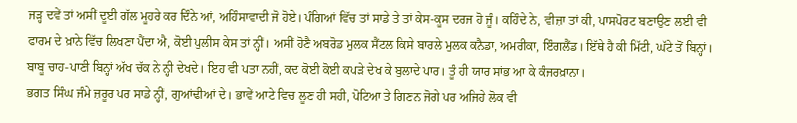ਜੜ੍ਹ ਦਵੇਂ ਤਾਂ ਅਸੀਂ ਦੂਈ ਗੱਲ ਮੂਹਰੇ ਕਰ ਦਿੰਨੇ ਆਂ, ਅਹਿੰਸਾਵਾਦੀ ਜੋ ਹੋਏ। ਪੰਗਿਆਂ ਵਿੱਚ ਤਾਂ ਸਾਡੇ ਤੇ ਤਾਂ ਕੇਸ-ਕੂਸ ਦਰਜ ਹੋ ਜੂੰ। ਕਹਿੰਦੇ ਨੇ, ਵੀਜ਼ਾ ਤਾਂ ਕੀ, ਪਾਸਪੋਰਟ ਬਣਾਉਣ ਲਈ ਵੀ ਫਾਰਮ ਦੇ ਖ਼ਾਨੇ ਵਿੱਚ ਲਿਖਣਾ ਪੈਂਦਾ ਐ, ਕੋਈ ਪੁਲੀਸ ਕੇਸ ਤਾਂ ਨ੍ਹੀਂ। ਅਸੀਂ ਹੋਣੈ ਅਬਰੋਡ ਮੁਲਕ ਸੈਂਟਲ ਕਿਸੇ ਬਾਰਲੇ ਮੁਲਕ ਕਨੈਡਾ, ਅਮਰੀਕਾ, ਇੰਗਲੈਂਡ। ਇੱਥੇ ਹੈ ਕੀ ਮਿੱਟੀ, ਘੱਟੇ ਤੋਂ ਬਿਨ੍ਹਾਂ। ਬਾਬੂ ਚਾਹ-ਪਾਣੀ ਬਿਨ੍ਹਾਂ ਅੱਖ ਚੱਕ ਨੇ ਨ੍ਹੀ ਦੇਖਦੇ। ਇਹ ਵੀ ਪਤਾ ਨਹੀਂ, ਕਦ ਕੋਈ ਕੋਈ ਕਪੜੇ ਦੇਖ ਕੇ ਬੁਲਾਦੇ ਪਾਰ। ਤੂੰ ਹੀ ਯਾਰ ਸਾਂਭ ਆ ਕੇ ਕੰਜਰਖ਼ਾਨਾ।
ਭਗਤ ਸਿੰਘ ਜੰਮੇ ਜ਼ਰੂਰ ਪਰ ਸਾਡੇ ਨ੍ਹੀਂ, ਗੁਆਂਢੀਆਂ ਦੇ। ਭਾਵੇਂ ਆਟੇ ਵਿਚ ਲੂਣ ਹੀ ਸਹੀ, ਪੋਟਿਆ ਤੇ ਗਿਣਨ ਜੋਗੇ ਪਰ ਅਜਿਹੇ ਲੋਕ ਵੀ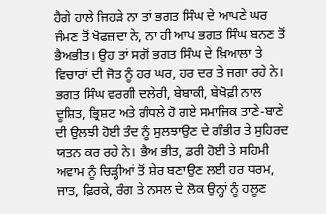ਹੈਗੇ ਹਾਲੇ ਜਿਹੜੇ ਨਾ ਤਾਂ ਭਗਤ ਸਿੰਘ ਦੇ ਆਪਣੇ ਘਰ ਜੰਮਣ ਤੋਂ ਖੋਫਜ਼ਦਾ ਨੇ, ਨਾ ਹੀ ਆਪ ਭਗਤ ਸਿੰਘ ਬਨਣ ਤੋਂ ਭੈਅਭੀਤ। ਉਹ ਤਾਂ ਸਗੋਂ ਭਗਤ ਸਿੰਘ ਦੇ ਖ਼ਿਆਲਾ ਤੇ ਵਿਚਾਰਾਂ ਦੀ ਜੋਤ ਨੂੰ ਹਰ ਘਰ, ਹਰ ਦਰ ਤੇ ਜਗਾ ਰਹੇ ਨੇ। ਭਗਤ ਸਿੰਘ ਵਰਗੀ ਦਲੇਰੀ, ਬੇਬਾਕੀ, ਬੇਖੋਫ਼ੀ ਨਾਲ ਦੂਸ਼ਿਤ, ਭ੍ਰਿਸ਼ਟ ਅਤੇ ਗੰਧਲੇ ਹੋ ਗਏ ਸਮਾਜਿਕ ਤਾਣੇ-ਬਾਣੇ ਦੀ ਉਲਝੀ ਹੋਈ ਤੰਦ ਨੂੰ ਸੁਲਝਾਉਣ ਦੇ ਗੰਭੀਰ ਤੇ ਸੁਹਿਰਦ ਯਤਨ ਕਰ ਰਹੇ ਨੇ। ਭੈਅ ਭੀਤ, ਡਰੀ ਹੋਈ ਤੇ ਸਹਿਮੀ ਅਵਾਮ ਨੂੰ ਚਿੜ੍ਹੀਆਂ ਤੋਂ ਸ਼ੇਰ ਬਣਾਉਣ ਲਈ ਹਰ ਧਰਮ, ਜਾਤ, ਫ਼ਿਰਕੇ, ਰੰਗ ਤੇ ਨਸਲ ਦੇ ਲੋਕ ਉਨ੍ਹਾਂ ਨੂੰ ਹਲੂਣ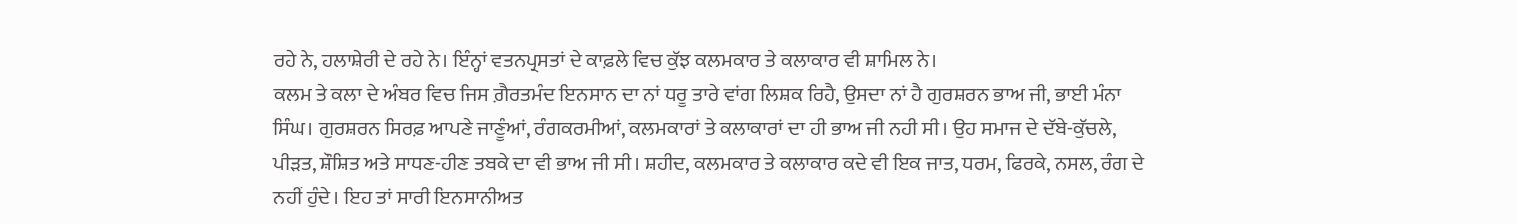ਰਹੇ ਨੇ, ਹਲਾਸ਼ੇਰੀ ਦੇ ਰਹੇ ਨੇ। ਇੰਨ੍ਹਾਂ ਵਤਨਪ੍ਰਸਤਾਂ ਦੇ ਕਾਫ਼ਲੇ ਵਿਚ ਕੁੱਝ ਕਲਮਕਾਰ ਤੇ ਕਲਾਕਾਰ ਵੀ ਸ਼ਾਮਿਲ ਨੇ।
ਕਲਮ ਤੇ ਕਲਾ ਦੇ ਅੰਬਰ ਵਿਚ ਜਿਸ ਗ਼ੈਰਤਮੰਦ ਇਨਸਾਨ ਦਾ ਨਾਂ ਧਰੂ ਤਾਰੇ ਵਾਂਗ ਲਿਸ਼ਕ ਰਿਹੈ, ਉਸਦਾ ਨਾਂ ਹੈ ਗੁਰਸ਼ਰਨ ਭਾਅ ਜੀ, ਭਾਈ ਮੰਨਾ ਸਿੰਘ। ਗੁਰਸ਼ਰਨ ਸਿਰਫ਼ ਆਪਣੇ ਜਾਣੂੰਆਂ, ਰੰਗਕਰਮੀਆਂ, ਕਲਮਕਾਰਾਂ ਤੇ ਕਲਾਕਾਰਾਂ ਦਾ ਹੀ ਭਾਅ ਜੀ ਨਹੀ ਸੀ। ਉਹ ਸਮਾਜ ਦੇ ਦੱਬੇ-ਕੁੱਚਲੇ, ਪੀੜਤ, ਸ਼ੌਸ਼ਿਤ ਅਤੇ ਸਾਧਣ-ਹੀਣ ਤਬਕੇ ਦਾ ਵੀ ਭਾਅ ਜੀ ਸੀ। ਸ਼ਹੀਦ, ਕਲਮਕਾਰ ਤੇ ਕਲਾਕਾਰ ਕਦੇ ਵੀ ਇਕ ਜਾਤ, ਧਰਮ, ਫਿਰਕੇ, ਨਸਲ, ਰੰਗ ਦੇ ਨਹੀਂ ਹੁੰਦੇ। ਇਹ ਤਾਂ ਸਾਰੀ ਇਨਸਾਨੀਅਤ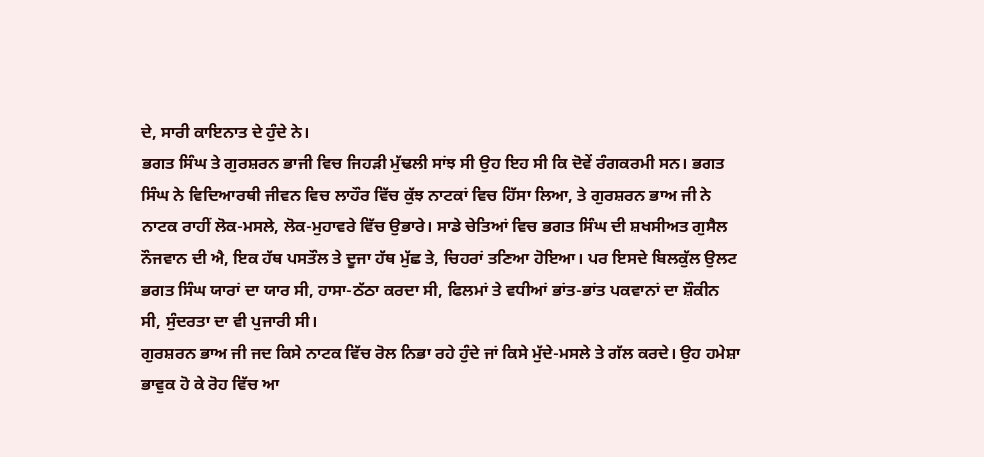ਦੇ, ਸਾਰੀ ਕਾਇਨਾਤ ਦੇ ਹੁੰਦੇ ਨੇ।
ਭਗਤ ਸਿੰਘ ਤੇ ਗੁਰਸ਼ਰਨ ਭਾਜੀ ਵਿਚ ਜਿਹੜੀ ਮੁੱਢਲੀ ਸਾਂਝ ਸੀ ਉਹ ਇਹ ਸੀ ਕਿ ਦੋਵੇਂ ਰੰਗਕਰਮੀ ਸਨ। ਭਗਤ ਸਿੰਘ ਨੇ ਵਿਦਿਆਰਥੀ ਜੀਵਨ ਵਿਚ ਲਾਹੌਰ ਵਿੱਚ ਕੁੱਝ ਨਾਟਕਾਂ ਵਿਚ ਹਿੱਸਾ ਲਿਆ, ਤੇ ਗੁਰਸ਼ਰਨ ਭਾਅ ਜੀ ਨੇ ਨਾਟਕ ਰਾਹੀਂ ਲੋਕ-ਮਸਲੇ, ਲੋਕ-ਮੁਹਾਵਰੇ ਵਿੱਚ ਉਭਾਰੇ। ਸਾਡੇ ਚੇਤਿਆਂ ਵਿਚ ਭਗਤ ਸਿੰਘ ਦੀ ਸ਼ਖਸੀਅਤ ਗੁਸੈਲ ਨੌਜਵਾਨ ਦੀ ਐ, ਇਕ ਹੱਥ ਪਸਤੌਲ ਤੇ ਦੂਜਾ ਹੱਥ ਮੁੱਛ ਤੇ, ਚਿਹਰਾਂ ਤਣਿਆ ਹੋਇਆ। ਪਰ ਇਸਦੇ ਬਿਲਕੁੱਲ ਉਲਟ ਭਗਤ ਸਿੰਘ ਯਾਰਾਂ ਦਾ ਯਾਰ ਸੀ, ਹਾਸਾ-ਠੱਠਾ ਕਰਦਾ ਸੀ, ਫਿਲਮਾਂ ਤੇ ਵਧੀਆਂ ਭਾਂਤ-ਭਾਂਤ ਪਕਵਾਨਾਂ ਦਾ ਸ਼ੌਕੀਨ ਸੀ, ਸੁੰਦਰਤਾ ਦਾ ਵੀ ਪੁਜਾਰੀ ਸੀ।
ਗੁਰਸ਼ਰਨ ਭਾਅ ਜੀ ਜਦ ਕਿਸੇ ਨਾਟਕ ਵਿੱਚ ਰੋਲ ਨਿਭਾ ਰਹੇ ਹੁੰਦੇ ਜਾਂ ਕਿਸੇ ਮੁੱਦੇ-ਮਸਲੇ ਤੇ ਗੱਲ ਕਰਦੇ। ਉਹ ਹਮੇਸ਼ਾ ਭਾਵੁਕ ਹੋ ਕੇ ਰੋਹ ਵਿੱਚ ਆ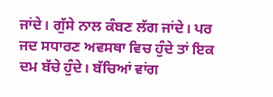ਜਾਂਦੇ। ਗੁੱਸੇ ਨਾਲ ਕੰਬਣ ਲੱਗ ਜਾਂਦੇ। ਪਰ ਜਦ ਸਧਾਰਣ ਅਵਸਥਾ ਵਿਚ ਹੁੰਦੇ ਤਾਂ ਇਕ ਦਮ ਬੱਚੇ ਹੁੰਦੇ। ਬੱਚਿਆਂ ਵਾਂਗ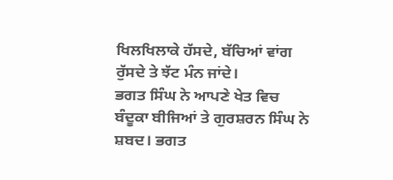ਖਿਲਖਿਲਾਕੇ ਹੱਸਦੇ, ਬੱਚਿਆਂ ਵਾਂਗ ਰੁੱਸਦੇ ਤੇ ਝੱਟ ਮੰਨ ਜਾਂਦੇ।
ਭਗਤ ਸਿੰਘ ਨੇ ਆਪਣੇ ਖੇਤ ਵਿਚ ਬੰਦੂਕਾ ਬੀਜਿਆਂ ਤੇ ਗੁਰਸ਼ਰਨ ਸਿੰਘ ਨੇ ਸ਼ਬਦ। ਭਗਤ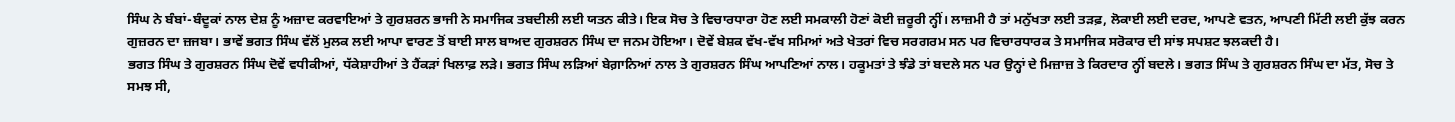ਸਿੰਘ ਨੇ ਬੰਬਾਂ-ਬੰਦੂਕਾਂ ਨਾਲ ਦੇਸ਼ ਨੂੰ ਅਜ਼ਾਦ ਕਰਵਾਇਆਂ ਤੇ ਗੁਰਸ਼ਰਨ ਭਾਜੀ ਨੇ ਸਮਾਜਿਕ ਤਬਦੀਲੀ ਲਈ ਯਤਨ ਕੀਤੇ। ਇਕ ਸੋਚ ਤੇ ਵਿਚਾਰਧਾਰਾ ਹੋਣ ਲਈ ਸਮਕਾਲੀ ਹੋਣਾਂ ਕੋਈ ਜ਼ਰੂਰੀ ਨ੍ਹੀਂ। ਲਾਜ਼ਮੀ ਹੈ ਤਾਂ ਮਨੁੱਖਤਾ ਲਈ ਤੜਫ਼, ਲੋਕਾਈ ਲਈ ਦਰਦ, ਆਪਣੇ ਵਤਨ, ਆਪਣੀ ਮਿੱਟੀ ਲਈ ਕੁੱਝ ਕਰਨ ਗੁਜ਼ਰਨ ਦਾ ਜ਼ਜਬਾ। ਭਾਵੇਂ ਭਗਤ ਸਿੰਘ ਵੱਲੋਂ ਮੁਲਕ ਲਈ ਆਪਾ ਵਾਰਣ ਤੋਂ ਬਾਈ ਸਾਲ ਬਾਅਦ ਗੁਰਸ਼ਰਨ ਸਿੰਘ ਦਾ ਜਨਮ ਹੋਇਆ। ਦੋਵੇਂ ਬੇਸ਼ਕ ਵੱਖ-ਵੱਖ ਸਮਿਆਂ ਅਤੇ ਖੇਤਰਾਂ ਵਿਚ ਸਰਗਰਮ ਸਨ ਪਰ ਵਿਚਾਰਧਾਰਕ ਤੇ ਸਮਾਜਿਕ ਸਰੋਕਾਰ ਦੀ ਸਾਂਝ ਸਪਸ਼ਟ ਝਲਕਦੀ ਹੈ।
ਭਗਤ ਸਿੰਘ ਤੇ ਗੁਰਸ਼ਰਨ ਸਿੰਘ ਦੋਵੇਂ ਵਧੀਕੀਆਂ, ਧੱਕੇਸ਼ਾਹੀਆਂ ਤੇ ਹੈਂਕੜਾਂ ਖਿਲਾਫ਼ ਲੜੇ। ਭਗਤ ਸਿੰਘ ਲੜਿਆਂ ਬੇਗ਼ਾਨਿਆਂ ਨਾਲ ਤੇ ਗੁਰਸ਼ਰਨ ਸਿੰਘ ਆਪਣਿਆਂ ਨਾਲ। ਹਕੂਮਤਾਂ ਤੇ ਝੰਡੇ ਤਾਂ ਬਦਲੇ ਸਨ ਪਰ ਉਨ੍ਹਾਂ ਦੇ ਮਿਜ਼ਾਜ਼ ਤੇ ਕਿਰਦਾਰ ਨ੍ਹੀਂ ਬਦਲੇ। ਭਗਤ ਸਿੰਘ ਤੇ ਗੁਰਸ਼ਰਨ ਸਿੰਘ ਦਾ ਮੱਤ, ਸੋਚ ਤੇ ਸਮਝ ਸੀ,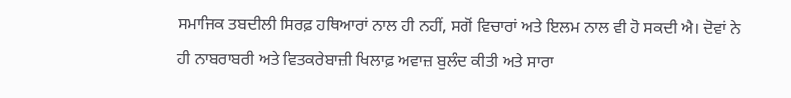ਸਮਾਜਿਕ ਤਬਦੀਲੀ ਸਿਰਫ਼ ਹਥਿਆਰਾਂ ਨਾਲ ਹੀ ਨਹੀਂ, ਸਗੋਂ ਵਿਚਾਰਾਂ ਅਤੇ ਇਲਮ ਨਾਲ ਵੀ ਹੋ ਸਕਦੀ ਐ। ਦੋਵਾਂ ਨੇ ਹੀ ਨਾਬਰਾਬਰੀ ਅਤੇ ਵਿਤਕਰੇਬਾਜ਼ੀ ਖਿਲਾਫ਼ ਅਵਾਜ਼ ਬੁਲੰਦ ਕੀਤੀ ਅਤੇ ਸਾਰਾ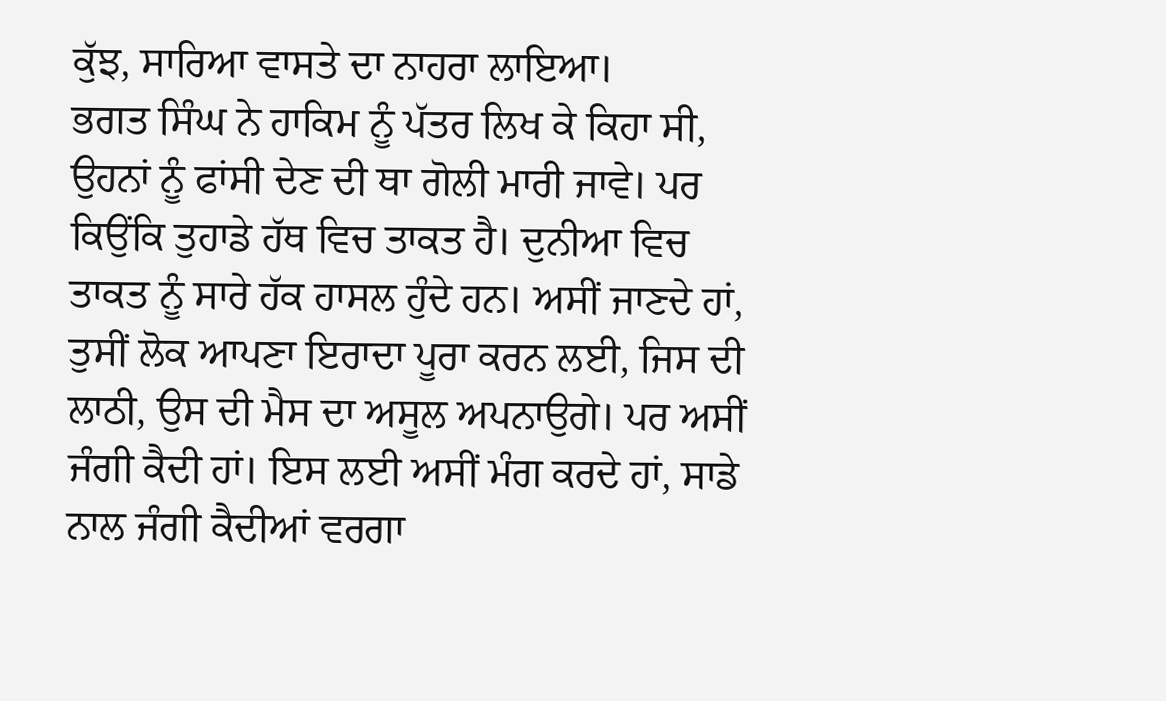ਕੁੱਝ, ਸਾਰਿਆ ਵਾਸਤੇ ਦਾ ਨਾਹਰਾ ਲਾਇਆ।
ਭਗਤ ਸਿੰਘ ਨੇ ਹਾਕਿਮ ਨੂੰ ਪੱਤਰ ਲਿਖ ਕੇ ਕਿਹਾ ਸੀ, ਉਹਨਾਂ ਨੂੰ ਫਾਂਸੀ ਦੇਣ ਦੀ ਥਾ ਗੋਲੀ ਮਾਰੀ ਜਾਵੇ। ਪਰ ਕਿਉਂਕਿ ਤੁਹਾਡੇ ਹੱਥ ਵਿਚ ਤਾਕਤ ਹੈ। ਦੁਨੀਆ ਵਿਚ ਤਾਕਤ ਨੂੰ ਸਾਰੇ ਹੱਕ ਹਾਸਲ ਹੁੰਦੇ ਹਨ। ਅਸੀਂ ਜਾਣਦੇ ਹਾਂ, ਤੁਸੀਂ ਲੋਕ ਆਪਣਾ ਇਰਾਦਾ ਪੂਰਾ ਕਰਨ ਲਈ, ਜਿਸ ਦੀ ਲਾਠੀ, ਉਸ ਦੀ ਮੈਸ ਦਾ ਅਸੂਲ ਅਪਨਾਉਗੇ। ਪਰ ਅਸੀਂ ਜੰਗੀ ਕੈਦੀ ਹਾਂ। ਇਸ ਲਈ ਅਸੀਂ ਮੰਗ ਕਰਦੇ ਹਾਂ, ਸਾਡੇ ਨਾਲ ਜੰਗੀ ਕੈਦੀਆਂ ਵਰਗਾ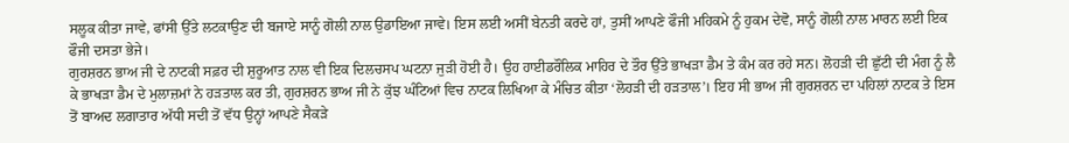ਸਲੂਕ ਕੀਤਾ ਜਾਵੇ, ਫਾਂਸੀ ਉੱਤੇ ਲਟਕਾਉਣ ਦੀ ਬਜਾਏ ਸਾਨੂੰ ਗੋਲੀ ਨਾਲ ਉਡਾਇਆ ਜਾਵੇ। ਇਸ ਲਈ ਅਸੀਂ ਬੇਨਤੀ ਕਰਦੇ ਹਾਂ, ਤੁਸੀਂ ਆਪਣੇ ਫੌਜੀ ਮਹਿਕਮੇ ਨੂੰ ਹੁਕਮ ਦੇਵੋ, ਸਾਨੂੰ ਗੋਲੀ ਨਾਲ ਮਾਰਨ ਲਈ ਇਕ ਫੌਜੀ ਦਸਤਾ ਭੇਜੇ।
ਗੁਰਸ਼ਰਨ ਭਾਅ ਜੀ ਦੇ ਨਾਟਕੀ ਸਫ਼ਰ ਦੀ ਸ਼ੁਰੂਆਤ ਨਾਲ ਵੀ ਇਕ ਦਿਲਚਸਪ ਘਟਨਾ ਜੁੜੀ ਹੋਈ ਹੈ। ਉਹ ਹਾਈਡਰੌਲਿਕ ਮਾਹਿਰ ਦੇ ਤੌਰ ਉੱਤੇ ਭਾਖੜਾ ਡੈਮ ਤੇ ਕੰਮ ਕਰ ਰਹੇ ਸਨ। ਲੋਹੜੀ ਦੀ ਛੁੱਟੀ ਦੀ ਮੰਗ ਨੂੰ ਲੈ ਕੇ ਭਾਖੜਾ ਡੈਮ ਦੇ ਮੁਲਾਜ਼ਮਾਂ ਨੇ ਹੜਤਾਲ ਕਰ ਤੀ, ਗੁਰਸ਼ਰਨ ਭਾਅ ਜੀ ਨੇ ਕੁੱਝ ਘੰਟਿਆਂ ਵਿਚ ਨਾਟਕ ਲਿਖਿਆ ਕੇ ਮੰਚਿਤ ਕੀਤਾ ‘ਲੋਹੜੀ ਦੀ ਹੜਤਾਲ’। ਇਹ ਸੀ ਭਾਅ ਜੀ ਗੁਰਸ਼ਰਨ ਦਾ ਪਹਿਲਾਂ ਨਾਟਕ ਤੇ ਇਸ ਤੋਂ ਬਾਅਦ ਲਗਾਤਾਰ ਅੱਧੀ ਸਦੀ ਤੋਂ ਵੱਧ ਉਨ੍ਹਾਂ ਆਪਣੇ ਸੈਕੜੇ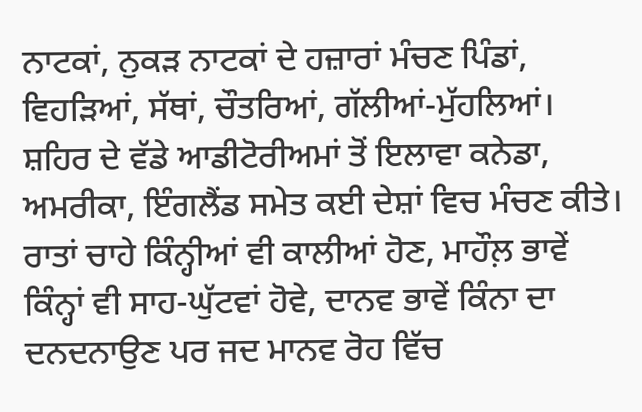ਨਾਟਕਾਂ, ਨੁਕੜ ਨਾਟਕਾਂ ਦੇ ਹਜ਼ਾਰਾਂ ਮੰਚਣ ਪਿੰਡਾਂ, ਵਿਹੜਿਆਂ, ਸੱਥਾਂ, ਚੌਤਰਿਆਂ, ਗੱਲੀਆਂ-ਮੁੱਹਲਿਆਂ। ਸ਼ਹਿਰ ਦੇ ਵੱਡੇ ਆਡੀਟੋਰੀਅਮਾਂ ਤੋਂ ਇਲਾਵਾ ਕਨੇਡਾ, ਅਮਰੀਕਾ, ਇੰਗਲੈਂਡ ਸਮੇਤ ਕਈ ਦੇਸ਼ਾਂ ਵਿਚ ਮੰਚਣ ਕੀਤੇ।
ਰਾਤਾਂ ਚਾਹੇ ਕਿੰਨ੍ਹੀਆਂ ਵੀ ਕਾਲੀਆਂ ਹੋਣ, ਮਾਹੌਲ਼ ਭਾਵੇਂ ਕਿੰਨ੍ਹਾਂ ਵੀ ਸਾਹ-ਘੁੱਟਵਾਂ ਹੋਵੇ, ਦਾਨਵ ਭਾਵੇਂ ਕਿੰਨਾ ਦਾ ਦਨਦਨਾਉਣ ਪਰ ਜਦ ਮਾਨਵ ਰੋਹ ਵਿੱਚ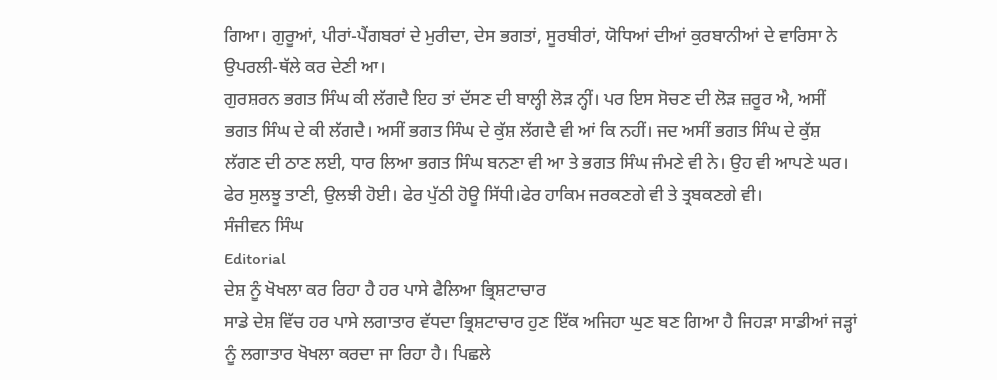ਗਿਆ। ਗੁਰੂਆਂ, ਪੀਰਾਂ-ਪੈਂਗਬਰਾਂ ਦੇ ਮੁਰੀਦਾ, ਦੇਸ ਭਗਤਾਂ, ਸੂਰਬੀਰਾਂ, ਯੋਧਿਆਂ ਦੀਆਂ ਕੁਰਬਾਨੀਆਂ ਦੇ ਵਾਰਿਸਾ ਨੇ ਉਪਰਲੀ-ਥੱਲੇ ਕਰ ਦੇਣੀ ਆ।
ਗੁਰਸ਼ਰਨ ਭਗਤ ਸਿੰਘ ਕੀ ਲੱਗਦੈ ਇਹ ਤਾਂ ਦੱਸਣ ਦੀ ਬਾਲ੍ਹੀ ਲੋੜ ਨ੍ਹੀਂ। ਪਰ ਇਸ ਸੋਚਣ ਦੀ ਲੋੜ ਜ਼ਰੂਰ ਐ, ਅਸੀਂ ਭਗਤ ਸਿੰਘ ਦੇ ਕੀ ਲੱਗਦੈ। ਅਸੀਂ ਭਗਤ ਸਿੰਘ ਦੇ ਕੁੱਸ਼ ਲੱਗਦੈ ਵੀ ਆਂ ਕਿ ਨਹੀਂ। ਜਦ ਅਸੀਂ ਭਗਤ ਸਿੰਘ ਦੇ ਕੁੱਸ਼ ਲੱਗਣ ਦੀ ਠਾਣ ਲਈ, ਧਾਰ ਲਿਆ ਭਗਤ ਸਿੰਘ ਬਨਣਾ ਵੀ ਆ ਤੇ ਭਗਤ ਸਿੰਘ ਜੰਮਣੇ ਵੀ ਨੇ। ਉਹ ਵੀ ਆਪਣੇ ਘਰ। ਫੇਰ ਸੁਲਝੂ ਤਾਣੀ, ਉਲਝੀ ਹੋਈ। ਫੇਰ ਪੁੱਠੀ ਹੋਊ ਸਿੱਧੀ।ਫੇਰ ਹਾਕਿਮ ਜਰਕਣਗੇ ਵੀ ਤੇ ਤ੍ਰਬਕਣਗੇ ਵੀ।
ਸੰਜੀਵਨ ਸਿੰਘ
Editorial
ਦੇਸ਼ ਨੂੰ ਖੋਖਲਾ ਕਰ ਰਿਹਾ ਹੈ ਹਰ ਪਾਸੇ ਫੈਲਿਆ ਭ੍ਰਿਸ਼ਟਾਚਾਰ
ਸਾਡੇ ਦੇਸ਼ ਵਿੱਚ ਹਰ ਪਾਸੇ ਲਗਾਤਾਰ ਵੱਧਦਾ ਭ੍ਰਿਸ਼ਟਾਚਾਰ ਹੁਣ ਇੱਕ ਅਜਿਹਾ ਘੁਣ ਬਣ ਗਿਆ ਹੈ ਜਿਹੜਾ ਸਾਡੀਆਂ ਜੜ੍ਹਾਂ ਨੂੰ ਲਗਾਤਾਰ ਖੋਖਲਾ ਕਰਦਾ ਜਾ ਰਿਹਾ ਹੈ। ਪਿਛਲੇ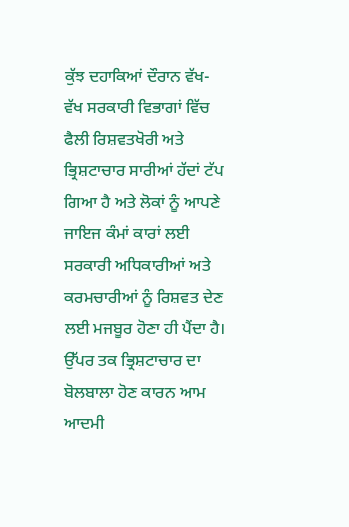ਕੁੱਝ ਦਹਾਕਿਆਂ ਦੌਰਾਨ ਵੱਖ- ਵੱਖ ਸਰਕਾਰੀ ਵਿਭਾਗਾਂ ਵਿੱਚ ਫੈਲੀ ਰਿਸ਼ਵਤਖੋਰੀ ਅਤੇ ਭ੍ਰਿਸ਼ਟਾਚਾਰ ਸਾਰੀਆਂ ਹੱਦਾਂ ਟੱਪ ਗਿਆ ਹੈ ਅਤੇ ਲੋਕਾਂ ਨੂੰ ਆਪਣੇ ਜਾਇਜ ਕੰਮਾਂ ਕਾਰਾਂ ਲਈ ਸਰਕਾਰੀ ਅਧਿਕਾਰੀਆਂ ਅਤੇ ਕਰਮਚਾਰੀਆਂ ਨੂੰ ਰਿਸ਼ਵਤ ਦੇਣ ਲਈ ਮਜਬੂਰ ਹੋਣਾ ਹੀ ਪੈਂਦਾ ਹੈ। ਉੱਪਰ ਤਕ ਭ੍ਰਿਸ਼ਟਾਚਾਰ ਦਾ ਬੋਲਬਾਲਾ ਹੋਣ ਕਾਰਨ ਆਮ ਆਦਮੀ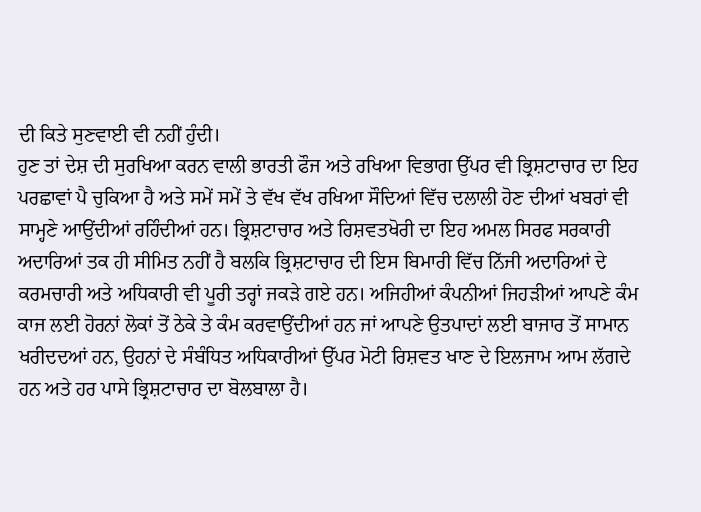ਦੀ ਕਿਤੇ ਸੁਣਵਾਈ ਵੀ ਨਹੀਂ ਹੁੰਦੀ।
ਹੁਣ ਤਾਂ ਦੇਸ਼ ਦੀ ਸੁਰਖਿਆ ਕਰਨ ਵਾਲੀ ਭਾਰਤੀ ਫੌਜ ਅਤੇ ਰਖਿਆ ਵਿਭਾਗ ਉੱਪਰ ਵੀ ਭ੍ਰਿਸ਼ਟਾਚਾਰ ਦਾ ਇਹ ਪਰਛਾਵਾਂ ਪੈ ਚੁਕਿਆ ਹੈ ਅਤੇ ਸਮੇਂ ਸਮੇਂ ਤੇ ਵੱਖ ਵੱਖ ਰਖਿਆ ਸੌਦਿਆਂ ਵਿੱਚ ਦਲਾਲੀ ਹੋਣ ਦੀਆਂ ਖਬਰਾਂ ਵੀ ਸਾਮ੍ਹਣੇ ਆਉਂਦੀਆਂ ਰਹਿੰਦੀਆਂ ਹਨ। ਭ੍ਰਿਸ਼ਟਾਚਾਰ ਅਤੇ ਰਿਸ਼ਵਤਖੋਰੀ ਦਾ ਇਹ ਅਮਲ ਸਿਰਫ ਸਰਕਾਰੀ ਅਦਾਰਿਆਂ ਤਕ ਹੀ ਸੀਮਿਤ ਨਹੀਂ ਹੈ ਬਲਕਿ ਭ੍ਰਿਸ਼ਟਾਚਾਰ ਦੀ ਇਸ ਬਿਮਾਰੀ ਵਿੱਚ ਨਿੱਜੀ ਅਦਾਰਿਆਂ ਦੇ ਕਰਮਚਾਰੀ ਅਤੇ ਅਧਿਕਾਰੀ ਵੀ ਪੂਰੀ ਤਰ੍ਹਾਂ ਜਕੜੇ ਗਏ ਹਨ। ਅਜਿਹੀਆਂ ਕੰਪਨੀਆਂ ਜਿਹੜੀਆਂ ਆਪਣੇ ਕੰਮ ਕਾਜ ਲਈ ਹੋਰਨਾਂ ਲੋਕਾਂ ਤੋਂ ਠੇਕੇ ਤੇ ਕੰਮ ਕਰਵਾਉਂਦੀਆਂ ਹਨ ਜਾਂ ਆਪਣੇ ਉਤਪਾਦਾਂ ਲਈ ਬਾਜਾਰ ਤੋਂ ਸਾਮਾਨ ਖਰੀਦਦਆਂ ਹਨ, ਉਹਨਾਂ ਦੇ ਸੰਬੰਧਿਤ ਅਧਿਕਾਰੀਆਂ ਉੱਪਰ ਮੋਟੀ ਰਿਸ਼ਵਤ ਖਾਣ ਦੇ ਇਲਜਾਮ ਆਮ ਲੱਗਦੇ ਹਨ ਅਤੇ ਹਰ ਪਾਸੇ ਭ੍ਰਿਸ਼ਟਾਚਾਰ ਦਾ ਬੋਲਬਾਲਾ ਹੈ।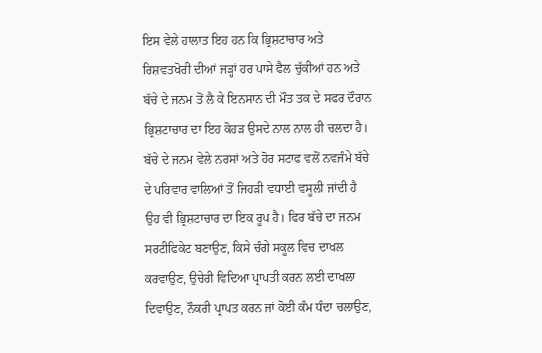ਇਸ ਵੇਲੇ ਹਾਲਾਤ ਇਹ ਹਨ ਕਿ ਭ੍ਰਿਸ਼ਟਾਚਾਰ ਅਤੇ ਰਿਸ਼ਵਤਖੋਰੀ ਦੀਆਂ ਜੜ੍ਹਾਂ ਹਰ ਪਾਸੇ ਫੈਲ ਚੁੱਕੀਆਂ ਹਨ ਅਤੇ ਬੱਚੇ ਦੇ ਜਨਮ ਤੋਂ ਲੈ ਕੇ ਇਨਸਾਨ ਦੀ ਮੌਤ ਤਕ ਦੇ ਸਫਰ ਦੌਰਾਨ ਭ੍ਰਿਸ਼ਟਾਚਾਰ ਦਾ ਇਹ ਕੋਹੜ ਉਸਦੇ ਨਾਲ ਨਾਲ ਹੀ ਚਲਦਾ ਹੈ। ਬੱਚੇ ਦੇ ਜਨਮ ਵੇਲੇ ਨਰਸਾਂ ਅਤੇ ਹੋਰ ਸਟਾਫ ਵਲੋਂ ਨਵਜੰਮੇ ਬੱਚੇ ਦੇ ਪਰਿਵਾਰ ਵਾਲਿਆਂ ਤੋਂ ਜਿਹੜੀ ਵਧਾਈ ਵਸੂਲੀ ਜਾਂਦੀ ਹੈ ਉਹ ਵੀ ਭ੍ਰਿਸ਼ਟਾਚਾਰ ਦਾ ਇਕ ਰੂਪ ਹੈ। ਫਿਰ ਬੱਚੇ ਦਾ ਜਨਮ ਸਰਟੀਫਿਕੇਟ ਬਣਾਉਣ, ਕਿਸੇ ਚੰਗੇ ਸਕੂਲ ਵਿਚ ਦਾਖਲ ਕਰਵਾਉਣ, ਉਚੇਰੀ ਵਿਦਿਆ ਪ੍ਰਾਪਤੀ ਕਰਨ ਲਈ ਦਾਖਲਾ ਦਿਵਾਉਣ, ਨੌਕਰੀ ਪ੍ਰਾਪਤ ਕਰਨ ਜਾਂ ਕੋਈ ਕੰਮ ਧੰਦਾ ਚਲਾਉਣ,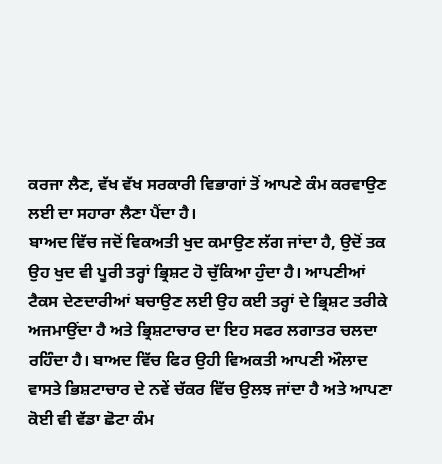ਕਰਜਾ ਲੈਣ, ਵੱਖ ਵੱਖ ਸਰਕਾਰੀ ਵਿਭਾਗਾਂ ਤੋਂ ਆਪਣੇ ਕੰਮ ਕਰਵਾਉਣ ਲਈ ਦਾ ਸਹਾਰਾ ਲੈਣਾ ਪੈਂਦਾ ਹੈ।
ਬਾਅਦ ਵਿੱਚ ਜਦੋਂ ਵਿਕਅਤੀ ਖੁਦ ਕਮਾਉਣ ਲੱਗ ਜਾਂਦਾ ਹੈ, ਉਦੋਂ ਤਕ ਉਹ ਖੁਦ ਵੀ ਪੂਰੀ ਤਰ੍ਹਾਂ ਭ੍ਰਿਸ਼ਟ ਹੋ ਚੁੱਕਿਆ ਹੁੰਦਾ ਹੈ। ਆਪਣੀਆਂ ਟੈਕਸ ਦੇਣਦਾਰੀਆਂ ਬਚਾਉਣ ਲਈ ਉਹ ਕਈ ਤਰ੍ਹਾਂ ਦੇ ਭ੍ਰਿਸ਼ਟ ਤਰੀਕੇ ਅਜਮਾਉਂਦਾ ਹੈ ਅਤੇ ਭ੍ਰਿਸ਼ਟਾਚਾਰ ਦਾ ਇਹ ਸਫਰ ਲਗਾਤਰ ਚਲਦਾ ਰਹਿੰਦਾ ਹੈ। ਬਾਅਦ ਵਿੱਚ ਫਿਰ ਉਹੀ ਵਿਅਕਤੀ ਆਪਣੀ ਔਲਾਦ ਵਾਸਤੇ ਭਿਸ਼ਟਾਚਾਰ ਦੇ ਨਵੇਂ ਚੱਕਰ ਵਿੱਚ ਉਲਝ ਜਾਂਦਾ ਹੈ ਅਤੇ ਆਪਣਾ ਕੋਈ ਵੀ ਵੱਡਾ ਛੋਟਾ ਕੰਮ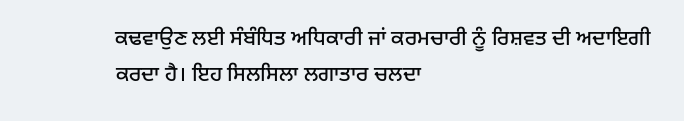ਕਢਵਾਉਣ ਲਈ ਸੰਬੰਧਿਤ ਅਧਿਕਾਰੀ ਜਾਂ ਕਰਮਚਾਰੀ ਨੂੰ ਰਿਸ਼ਵਤ ਦੀ ਅਦਾਇਗੀ ਕਰਦਾ ਹੈ। ਇਹ ਸਿਲਸਿਲਾ ਲਗਾਤਾਰ ਚਲਦਾ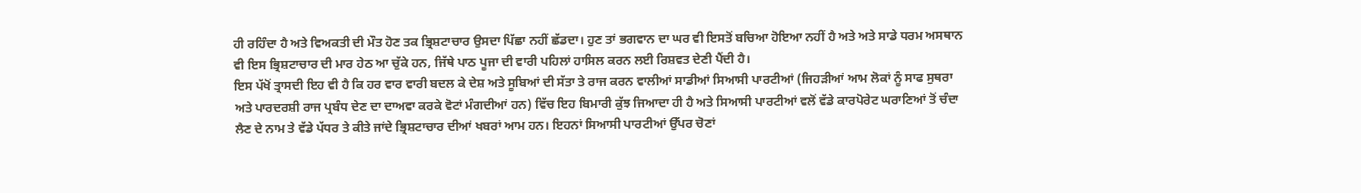ਹੀ ਰਹਿੰਦਾ ਹੈ ਅਤੇ ਵਿਅਕਤੀ ਦੀ ਮੌਤ ਹੋਣ ਤਕ ਭ੍ਰਿਸ਼ਟਾਚਾਰ ਉਸਦਾ ਪਿੱਛਾ ਨਹੀਂ ਛੱਡਦਾ। ਹੁਣ ਤਾਂ ਭਗਵਾਨ ਦਾ ਘਰ ਵੀ ਇਸਤੋਂ ਬਚਿਆ ਹੋਇਆ ਨਹੀਂ ਹੈ ਅਤੇ ਅਤੇ ਸਾਡੇ ਧਰਮ ਅਸਥਾਨ ਵੀ ਇਸ ਭ੍ਰਿਸ਼ਟਾਚਾਰ ਦੀ ਮਾਰ ਹੇਠ ਆ ਚੁੱਕੇ ਹਨ, ਜਿੱਥੇ ਪਾਠ ਪੂਜਾ ਦੀ ਵਾਰੀ ਪਹਿਲਾਂ ਹਾਸਿਲ ਕਰਨ ਲਈ ਰਿਸ਼ਵਤ ਦੇਣੀ ਪੈਂਦੀ ਹੈ।
ਇਸ ਪੱਖੋਂ ਤ੍ਰਾਸਦੀ ਇਹ ਵੀ ਹੈ ਕਿ ਹਰ ਵਾਰ ਵਾਰੀ ਬਦਲ ਕੇ ਦੇਸ਼ ਅਤੇ ਸੂਬਿਆਂ ਦੀ ਸੱਤਾ ਤੇ ਰਾਜ ਕਰਨ ਵਾਲੀਆਂ ਸਾਡੀਆਂ ਸਿਆਸੀ ਪਾਰਟੀਆਂ (ਜਿਹੜੀਆਂ ਆਮ ਲੋਕਾਂ ਨੂੰ ਸਾਫ ਸੁਥਰਾ ਅਤੇ ਪਾਰਦਰਸ਼ੀ ਰਾਜ ਪ੍ਰਬੰਧ ਦੇਣ ਦਾ ਦਾਅਵਾ ਕਰਕੇ ਵੋਟਾਂ ਮੰਗਦੀਆਂ ਹਨ) ਵਿੱਚ ਇਹ ਬਿਮਾਰੀ ਕੁੱਝ ਜਿਆਦਾ ਹੀ ਹੈ ਅਤੇ ਸਿਆਸੀ ਪਾਰਟੀਆਂ ਵਲੋਂ ਵੱਡੇ ਕਾਰਪੋਰੇਟ ਘਰਾਣਿਆਂ ਤੋਂ ਚੰਦਾ ਲੈਣ ਦੇ ਨਾਮ ਤੇ ਵੱਡੇ ਪੱਧਰ ਤੇ ਕੀਤੇ ਜਾਂਦੇ ਭ੍ਰਿਸ਼ਟਾਚਾਰ ਦੀਆਂ ਖਬਰਾਂ ਆਮ ਹਨ। ਇਹਨਾਂ ਸਿਆਸੀ ਪਾਰਟੀਆਂ ਉੱਪਰ ਚੋਣਾਂ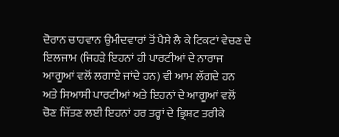ਦੋਰਾਨ ਚਾਹਵਾਨ ਉਮੀਦਵਾਰਾਂ ਤੋਂ ਪੈਸੇ ਲੈ ਕੇ ਟਿਕਟਾਂ ਵੇਚਣ ਦੇ ਇਲਜਾਮ (ਜਿਹੜੇ ਇਹਨਾਂ ਹੀ ਪਾਰਟੀਆਂ ਦੇ ਨਾਰਾਜ ਆਗੂਆਂ ਵਲੋਂ ਲਗਾਏ ਜਾਂਦੇ ਹਨ) ਵੀ ਆਮ ਲੱਗਦੇ ਹਨ ਅਤੇ ਸਿਆਸੀ ਪਾਰਟੀਆਂ ਅਤੇ ਇਹਨਾਂ ਦੇ ਆਗੂਆਂ ਵਲੋਂ ਚੋਣ ਜਿੱਤਣ ਲਈ ਇਹਨਾਂ ਹਰ ਤਰ੍ਹਾਂ ਦੇ ਭ੍ਰਿਸ਼ਟ ਤਰੀਕੇ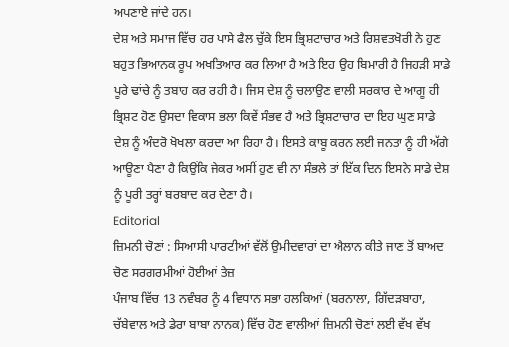ਅਪਣਾਏ ਜਾਂਦੇ ਹਨ।
ਦੇਸ਼ ਅਤੇ ਸਮਾਜ ਵਿੱਚ ਹਰ ਪਾਸੇ ਫੈਲ ਚੁੱਕੇ ਇਸ ਭ੍ਰਿਸ਼ਟਾਚਾਰ ਅਤੇ ਰਿਸ਼ਵਤਖੋਰੀ ਨੇ ਹੁਣ ਬਹੁਤ ਭਿਆਨਕ ਰੂਪ ਅਖਤਿਆਰ ਕਰ ਲਿਆ ਹੈ ਅਤੇ ਇਹ ਉਹ ਬਿਮਾਰੀ ਹੈ ਜਿਹੜੀ ਸਾਡੇ ਪੂਰੇ ਢਾਂਚੇ ਨੂੰ ਤਬਾਹ ਕਰ ਰਹੀ ਹੈ। ਜਿਸ ਦੇਸ਼ ਨੂੰ ਚਲਾਉਣ ਵਾਲੀ ਸਰਕਾਰ ਦੇ ਆਗੂ ਹੀ ਭ੍ਰਿਸ਼ਟ ਹੋਣ ਉਸਦਾ ਵਿਕਾਸ ਭਲਾ ਕਿਵੇਂ ਸੰਭਵ ਹੈ ਅਤੇ ਭ੍ਰਿਸ਼ਟਾਚਾਰ ਦਾ ਇਹ ਘੁਣ ਸਾਡੇ ਦੇਸ਼ ਨੂੰ ਅੰਦਰੋ ਖੋਖਲਾ ਕਰਦਾ ਆ ਰਿਹਾ ਹੈ। ਇਸਤੇ ਕਾਬੂ ਕਰਨ ਲਈ ਜਨਤਾ ਨੂੰ ਹੀ ਅੱਗੇ ਆਊਣਾ ਪੈਣਾ ਹੈ ਕਿਉਂਕਿ ਜੇਕਰ ਅਸੀਂ ਹੁਣ ਵੀ ਨਾ ਸੰਭਲੇ ਤਾਂ ਇੱਕ ਦਿਨ ਇਸਨੇ ਸਾਡੇ ਦੇਸ਼ ਨੂੰ ਪੂਰੀ ਤਰ੍ਹਾਂ ਬਰਬਾਦ ਕਰ ਦੇਣਾ ਹੈ।
Editorial
ਜ਼ਿਮਨੀ ਚੋਣਾਂ : ਸਿਆਸੀ ਪਾਰਟੀਆਂ ਵੱਲੋਂ ਉਮੀਦਵਾਰਾਂ ਦਾ ਐਲਾਨ ਕੀਤੇ ਜਾਣ ਤੋਂ ਬਾਅਦ ਚੋਣ ਸਰਗਰਮੀਆਂ ਹੋਈਆਂ ਤੇਜ਼
ਪੰਜਾਬ ਵਿੱਚ 13 ਨਵੰਬਰ ਨੂੰ 4 ਵਿਧਾਨ ਸਭਾ ਹਲਕਿਆਂ (ਬਰਨਾਲਾ, ਗਿੱਦੜਬਾਹਾ, ਚੱਬੇਵਾਲ ਅਤੇ ਡੇਰਾ ਬਾਬਾ ਨਾਨਕ) ਵਿੱਚ ਹੋਣ ਵਾਲੀਆਂ ਜ਼ਿਮਨੀ ਚੋਣਾਂ ਲਈ ਵੱਖ ਵੱਖ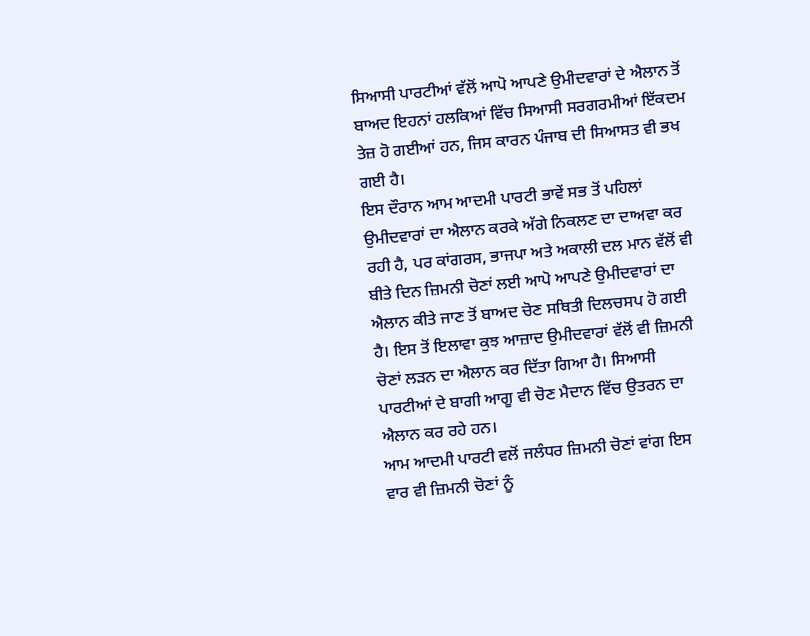ਸਿਆਸੀ ਪਾਰਟੀਆਂ ਵੱਲੋਂ ਆਪੋ ਆਪਣੇ ਉਮੀਦਵਾਰਾਂ ਦੇ ਐਲਾਨ ਤੋਂ ਬਾਅਦ ਇਹਨਾਂ ਹਲਕਿਆਂ ਵਿੱਚ ਸਿਆਸੀ ਸਰਗਰਮੀਆਂ ਇੱਕਦਮ ਤੇਜ਼ ਹੋ ਗਈਆਂ ਹਨ, ਜਿਸ ਕਾਰਨ ਪੰਜਾਬ ਦੀ ਸਿਆਸਤ ਵੀ ਭਖ ਗਈ ਹੈ।
ਇਸ ਦੌਰਾਨ ਆਮ ਆਦਮੀ ਪਾਰਟੀ ਭਾਵੇਂ ਸਭ ਤੋਂ ਪਹਿਲਾਂ ਉਮੀਦਵਾਰਾਂ ਦਾ ਐਲਾਨ ਕਰਕੇ ਅੱਗੇ ਨਿਕਲਣ ਦਾ ਦਾਅਵਾ ਕਰ ਰਹੀ ਹੈ, ਪਰ ਕਾਂਗਰਸ, ਭਾਜਪਾ ਅਤੇ ਅਕਾਲੀ ਦਲ ਮਾਨ ਵੱਲੋਂ ਵੀ ਬੀਤੇ ਦਿਨ ਜ਼ਿਮਨੀ ਚੋਣਾਂ ਲਈ ਆਪੋ ਆਪਣੇ ਉਮੀਦਵਾਰਾਂ ਦਾ ਐਲਾਨ ਕੀਤੇ ਜਾਣ ਤੋਂ ਬਾਅਦ ਚੋਣ ਸਥਿਤੀ ਦਿਲਚਸਪ ਹੋ ਗਈ ਹੈ। ਇਸ ਤੋਂ ਇਲਾਵਾ ਕੁਝ ਆਜ਼ਾਦ ਉਮੀਦਵਾਰਾਂ ਵੱਲੋਂ ਵੀ ਜ਼ਿਮਨੀ ਚੋਣਾਂ ਲੜਨ ਦਾ ਐਲਾਨ ਕਰ ਦਿੱਤਾ ਗਿਆ ਹੈ। ਸਿਆਸੀ ਪਾਰਟੀਆਂ ਦੇ ਬਾਗੀ ਆਗੂ ਵੀ ਚੋਣ ਮੈਦਾਨ ਵਿੱਚ ਉਤਰਨ ਦਾ ਐਲਾਨ ਕਰ ਰਹੇ ਹਨ।
ਆਮ ਆਦਮੀ ਪਾਰਟੀ ਵਲੋਂ ਜਲੰਧਰ ਜ਼ਿਮਨੀ ਚੋਣਾਂ ਵਾਂਗ ਇਸ ਵਾਰ ਵੀ ਜ਼ਿਮਨੀ ਚੋਣਾਂ ਨੂੰ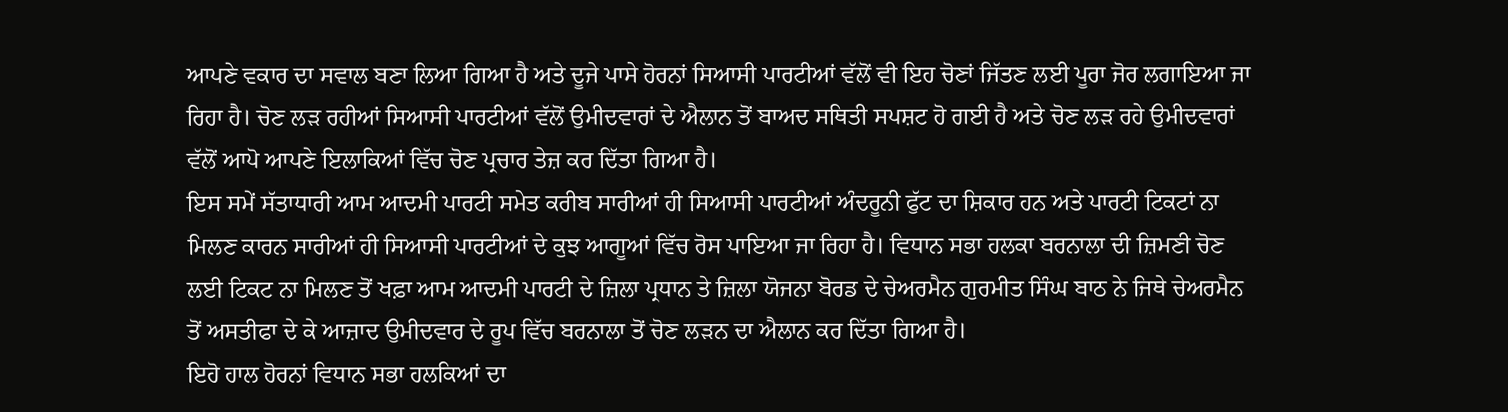ਆਪਣੇ ਵਕਾਰ ਦਾ ਸਵਾਲ ਬਣਾ ਲਿਆ ਗਿਆ ਹੈ ਅਤੇ ਦੂਜੇ ਪਾਸੇ ਹੋਰਨਾਂ ਸਿਆਸੀ ਪਾਰਟੀਆਂ ਵੱਲੋਂ ਵੀ ਇਹ ਚੋਣਾਂ ਜਿੱਤਣ ਲਈ ਪੂਰਾ ਜੋਰ ਲਗਾਇਆ ਜਾ ਰਿਹਾ ਹੈ। ਚੋਣ ਲੜ ਰਹੀਆਂ ਸਿਆਸੀ ਪਾਰਟੀਆਂ ਵੱਲੋਂ ਉਮੀਦਵਾਰਾਂ ਦੇ ਐਲਾਨ ਤੋਂ ਬਾਅਦ ਸਥਿਤੀ ਸਪਸ਼ਟ ਹੋ ਗਈ ਹੈ ਅਤੇ ਚੋਣ ਲੜ ਰਹੇ ਉਮੀਦਵਾਰਾਂ ਵੱਲੋਂ ਆਪੋ ਆਪਣੇ ਇਲਾਕਿਆਂ ਵਿੱਚ ਚੋਣ ਪ੍ਰਚਾਰ ਤੇਜ਼ ਕਰ ਦਿੱਤਾ ਗਿਆ ਹੈ।
ਇਸ ਸਮੇਂ ਸੱਤਾਧਾਰੀ ਆਮ ਆਦਮੀ ਪਾਰਟੀ ਸਮੇਤ ਕਰੀਬ ਸਾਰੀਆਂ ਹੀ ਸਿਆਸੀ ਪਾਰਟੀਆਂ ਅੰਦਰੂਨੀ ਫੁੱਟ ਦਾ ਸ਼ਿਕਾਰ ਹਨ ਅਤੇ ਪਾਰਟੀ ਟਿਕਟਾਂ ਨਾ ਮਿਲਣ ਕਾਰਨ ਸਾਰੀਆਂ ਹੀ ਸਿਆਸੀ ਪਾਰਟੀਆਂ ਦੇ ਕੁਝ ਆਗੂਆਂ ਵਿੱਚ ਰੋਸ ਪਾਇਆ ਜਾ ਰਿਹਾ ਹੈ। ਵਿਧਾਨ ਸਭਾ ਹਲਕਾ ਬਰਨਾਲਾ ਦੀ ਜ਼ਿਮਣੀ ਚੋਣ ਲਈ ਟਿਕਟ ਨਾ ਮਿਲਣ ਤੋਂ ਖਫ਼ਾ ਆਮ ਆਦਮੀ ਪਾਰਟੀ ਦੇ ਜ਼ਿਲਾ ਪ੍ਰਧਾਨ ਤੇ ਜ਼ਿਲਾ ਯੋਜਨਾ ਬੋਰਡ ਦੇ ਚੇਅਰਮੈਨ ਗੁਰਮੀਤ ਸਿੰਘ ਬਾਠ ਨੇ ਜਿਥੇ ਚੇਅਰਮੈਨ ਤੋਂ ਅਸਤੀਫਾ ਦੇ ਕੇ ਆਜ਼ਾਦ ਉਮੀਦਵਾਰ ਦੇ ਰੂਪ ਵਿੱਚ ਬਰਨਾਲਾ ਤੋਂ ਚੋਣ ਲੜਨ ਦਾ ਐਲਾਨ ਕਰ ਦਿੱਤਾ ਗਿਆ ਹੈ।
ਇਹੋ ਹਾਲ ਹੋਰਨਾਂ ਵਿਧਾਨ ਸਭਾ ਹਲਕਿਆਂ ਦਾ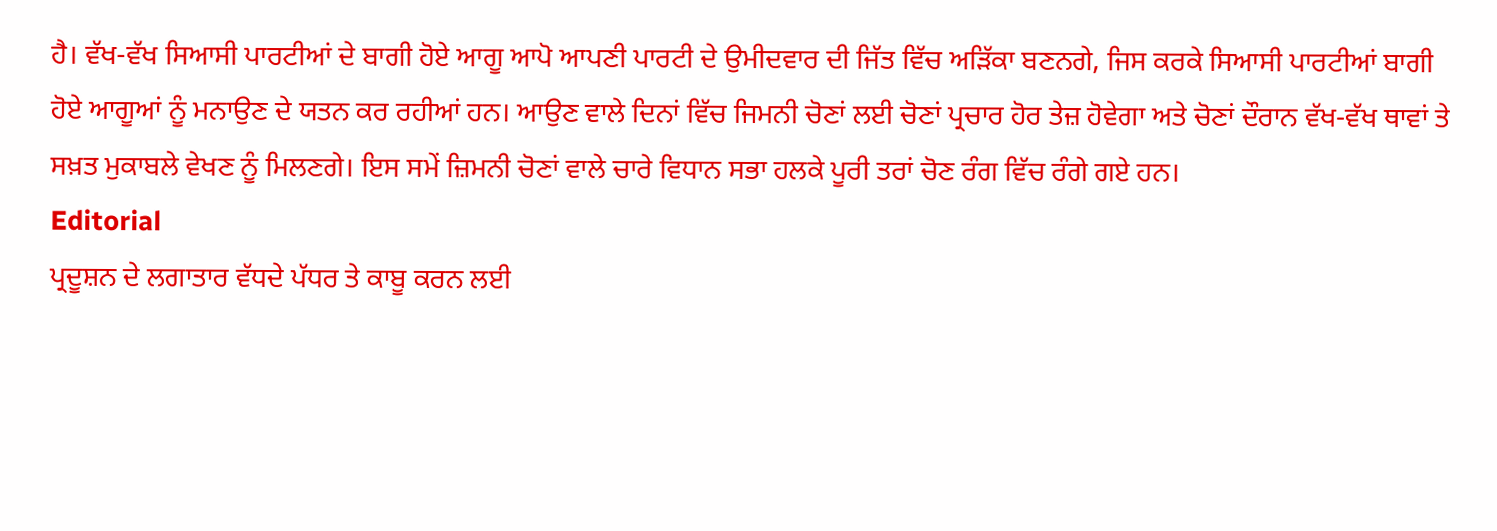ਹੈ। ਵੱਖ-ਵੱਖ ਸਿਆਸੀ ਪਾਰਟੀਆਂ ਦੇ ਬਾਗੀ ਹੋਏ ਆਗੂ ਆਪੋ ਆਪਣੀ ਪਾਰਟੀ ਦੇ ਉਮੀਦਵਾਰ ਦੀ ਜਿੱਤ ਵਿੱਚ ਅੜਿੱਕਾ ਬਣਨਗੇ, ਜਿਸ ਕਰਕੇ ਸਿਆਸੀ ਪਾਰਟੀਆਂ ਬਾਗੀ ਹੋਏ ਆਗੂਆਂ ਨੂੰ ਮਨਾਉਣ ਦੇ ਯਤਨ ਕਰ ਰਹੀਆਂ ਹਨ। ਆਉਣ ਵਾਲੇ ਦਿਨਾਂ ਵਿੱਚ ਜਿਮਨੀ ਚੋਣਾਂ ਲਈ ਚੋਣਾਂ ਪ੍ਰਚਾਰ ਹੋਰ ਤੇਜ਼ ਹੋਵੇਗਾ ਅਤੇ ਚੋਣਾਂ ਦੌਰਾਨ ਵੱਖ-ਵੱਖ ਥਾਵਾਂ ਤੇ ਸਖ਼ਤ ਮੁਕਾਬਲੇ ਵੇਖਣ ਨੂੰ ਮਿਲਣਗੇ। ਇਸ ਸਮੇਂ ਜ਼ਿਮਨੀ ਚੋਣਾਂ ਵਾਲੇ ਚਾਰੇ ਵਿਧਾਨ ਸਭਾ ਹਲਕੇ ਪੂਰੀ ਤਰਾਂ ਚੋਣ ਰੰਗ ਵਿੱਚ ਰੰਗੇ ਗਏ ਹਨ।
Editorial
ਪ੍ਰਦੂਸ਼ਨ ਦੇ ਲਗਾਤਾਰ ਵੱਧਦੇ ਪੱਧਰ ਤੇ ਕਾਬੂ ਕਰਨ ਲਈ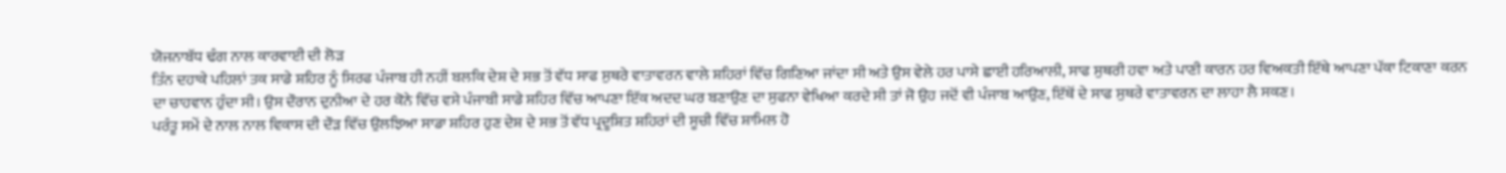ਯੋਜਨਾਬੱਧ ਢੰਗ ਨਾਲ ਕਾਰਵਾਈ ਦੀ ਲੋੜ
ਤਿੰਨ ਦਹਾਕੇ ਪਹਿਲਾਂ ਤਕ ਸਾਡੇ ਸ਼ਹਿਰ ਨੂੰ ਸਿਰਫ ਪੰਜਾਬ ਹੀ ਨਹੀਂ ਬਲਕਿ ਦੇਸ਼ ਦੇ ਸਭ ਤੋਂ ਵੱਧ ਸਾਫ ਸੁਥਰੇ ਵਾਤਾਵਰਨ ਵਾਲੇ ਸ਼ਹਿਰਾਂ ਵਿੱਚ ਗਿਣਿਆ ਜਾਂਦਾ ਸੀ ਅਤੇ ਉਸ ਵੇਲੇ ਹਰ ਪਾਸੇ ਛਾਈ ਹਰਿਆਲੀ, ਸਾਫ ਸੁਥਰੀ ਹਵਾ ਅਤੇ ਪਾਣੀ ਕਾਰਨ ਹਰ ਵਿਅਕਤੀ ਇੱਥੇ ਆਪਣਾ ਪੱਕਾ ਟਿਕਾਣਾ ਕਰਨ ਦਾ ਚਾਹਵਾਨ ਹੁੰਦਾ ਸੀ। ਉਸ ਦੌਰਾਨ ਦੁਨੀਆ ਦੇ ਹਰ ਕੋਨੇ ਵਿੱਚ ਵਸੇ ਪੰਜਾਬੀ ਸਾਡੇ ਸ਼ਹਿਰ ਵਿੱਚ ਆਪਣਾ ਇੱਕ ਅਦਦ ਘਰ ਬਣਾਉਣ ਦਾ ਸੁਫਨਾ ਵੇਖਿਆ ਕਰਦੇ ਸੀ ਤਾਂ ਜੋ ਉਹ ਜਦੋਂ ਵੀ ਪੰਜਾਬ ਆਉਣ, ਇੱਥੋਂ ਦੇ ਸਾਫ ਸੁਥਰੇ ਵਾਤਾਵਰਨ ਦਾ ਲਾਹਾ ਲੈ ਸਕਣ।
ਪਰੰਤੂ ਸਮੇਂ ਦੇ ਨਾਲ ਨਾਲ ਵਿਕਾਸ ਦੀ ਦੌੜ ਵਿੱਚ ਉਲਝਿਆ ਸਾਡਾ ਸ਼ਹਿਰ ਹੁਣ ਦੇਸ਼ ਦੇ ਸਭ ਤੋਂ ਵੱਧ ਪ੍ਰਦੂਸ਼ਿਤ ਸ਼ਹਿਰਾਂ ਦੀ ਸੂਚੀ ਵਿੱਚ ਸ਼ਾਮਿਲ ਹੋ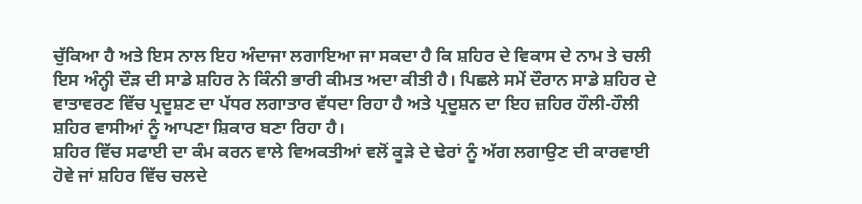ਚੁੱਕਿਆ ਹੈ ਅਤੇ ਇਸ ਨਾਲ ਇਹ ਅੰਦਾਜਾ ਲਗਾਇਆ ਜਾ ਸਕਦਾ ਹੈ ਕਿ ਸ਼ਹਿਰ ਦੇ ਵਿਕਾਸ ਦੇ ਨਾਮ ਤੇ ਚਲੀ ਇਸ ਅੰਨ੍ਹੀ ਦੌੜ ਦੀ ਸਾਡੇ ਸ਼ਹਿਰ ਨੇ ਕਿੰਨੀ ਭਾਰੀ ਕੀਮਤ ਅਦਾ ਕੀਤੀ ਹੈ। ਪਿਛਲੇ ਸਮੇਂ ਦੌਰਾਨ ਸਾਡੇ ਸ਼ਹਿਰ ਦੇ ਵਾਤਾਵਰਣ ਵਿੱਚ ਪ੍ਰਦੂਸ਼ਣ ਦਾ ਪੱਧਰ ਲਗਾਤਾਰ ਵੱਧਦਾ ਰਿਹਾ ਹੈ ਅਤੇ ਪ੍ਰਦੂਸ਼ਨ ਦਾ ਇਹ ਜ਼ਹਿਰ ਹੌਲੀ-ਹੌਲੀ ਸ਼ਹਿਰ ਵਾਸੀਆਂ ਨੂੰ ਆਪਣਾ ਸ਼ਿਕਾਰ ਬਣਾ ਰਿਹਾ ਹੈ।
ਸ਼ਹਿਰ ਵਿੱਚ ਸਫਾਈ ਦਾ ਕੰਮ ਕਰਨ ਵਾਲੇ ਵਿਅਕਤੀਆਂ ਵਲੋਂ ਕੂੜੇ ਦੇ ਢੇਰਾਂ ਨੂੰ ਅੱਗ ਲਗਾਉਣ ਦੀ ਕਾਰਵਾਈ ਹੋਵੇ ਜਾਂ ਸ਼ਹਿਰ ਵਿੱਚ ਚਲਦੇ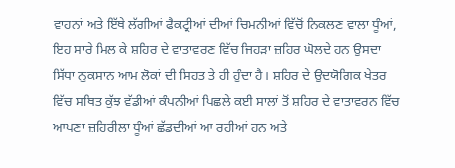ਵਾਹਨਾਂ ਅਤੇ ਇੱਥੇ ਲੱਗੀਆਂ ਫੈਕਟ੍ਰੀਆਂ ਦੀਆਂ ਚਿਮਨੀਆਂ ਵਿੱਚੋਂ ਨਿਕਲਣ ਵਾਲਾ ਧੂੰਆਂ, ਇਹ ਸਾਰੇ ਮਿਲ ਕੇ ਸ਼ਹਿਰ ਦੇ ਵਾਤਾਵਰਣ ਵਿੱਚ ਜਿਹੜਾ ਜ਼ਹਿਰ ਘੋਲਦੇ ਹਨ ਉਸਦਾ ਸਿੱਧਾ ਨੁਕਸਾਨ ਆਮ ਲੋਕਾਂ ਦੀ ਸਿਹਤ ਤੇ ਹੀ ਹੁੰਦਾ ਹੈ। ਸ਼ਹਿਰ ਦੇ ਉਦਯੋਗਿਕ ਖੇਤਰ ਵਿੱਚ ਸਥਿਤ ਕੁੱਝ ਵੱਡੀਆਂ ਕੰਪਨੀਆਂ ਪਿਛਲੇ ਕਈ ਸਾਲਾਂ ਤੋਂ ਸ਼ਹਿਰ ਦੇ ਵਾਤਾਵਰਨ ਵਿੱਚ ਆਪਣਾ ਜ਼ਹਿਰੀਲਾ ਧੂੰਆਂ ਛੱਡਦੀਆਂ ਆ ਰਹੀਆਂ ਹਨ ਅਤੇ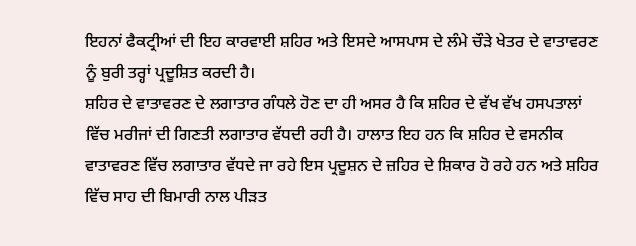ਇਹਨਾਂ ਫੈਕਟ੍ਰੀਆਂ ਦੀ ਇਹ ਕਾਰਵਾਈ ਸ਼ਹਿਰ ਅਤੇ ਇਸਦੇ ਆਸਪਾਸ ਦੇ ਲੰਮੇ ਚੌੜੇ ਖੇਤਰ ਦੇ ਵਾਤਾਵਰਣ ਨੂੰ ਬੁਰੀ ਤਰ੍ਹਾਂ ਪ੍ਰਦੂਸ਼ਿਤ ਕਰਦੀ ਹੈ।
ਸ਼ਹਿਰ ਦੇ ਵਾਤਾਵਰਣ ਦੇ ਲਗਾਤਾਰ ਗੰਧਲੇ ਹੋਣ ਦਾ ਹੀ ਅਸਰ ਹੈ ਕਿ ਸ਼ਹਿਰ ਦੇ ਵੱਖ ਵੱਖ ਹਸਪਤਾਲਾਂ ਵਿੱਚ ਮਰੀਜਾਂ ਦੀ ਗਿਣਤੀ ਲਗਾਤਾਰ ਵੱਧਦੀ ਰਹੀ ਹੈ। ਹਾਲਾਤ ਇਹ ਹਨ ਕਿ ਸ਼ਹਿਰ ਦੇ ਵਸਨੀਕ ਵਾਤਾਵਰਣ ਵਿੱਚ ਲਗਾਤਾਰ ਵੱਧਦੇ ਜਾ ਰਹੇ ਇਸ ਪ੍ਰਦੂਸ਼ਨ ਦੇ ਜ਼ਹਿਰ ਦੇ ਸ਼ਿਕਾਰ ਹੋ ਰਹੇ ਹਨ ਅਤੇ ਸ਼ਹਿਰ ਵਿੱਚ ਸਾਹ ਦੀ ਬਿਮਾਰੀ ਨਾਲ ਪੀੜਤ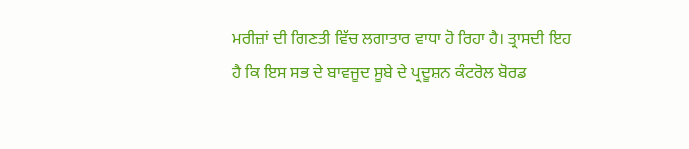ਮਰੀਜ਼ਾਂ ਦੀ ਗਿਣਤੀ ਵਿੱਚ ਲਗਾਤਾਰ ਵਾਧਾ ਹੋ ਰਿਹਾ ਹੈ। ਤ੍ਰਾਸਦੀ ਇਹ ਹੈ ਕਿ ਇਸ ਸਭ ਦੇ ਬਾਵਜੂਦ ਸੂਬੇ ਦੇ ਪ੍ਰਦੂਸ਼ਨ ਕੰਟਰੋਲ ਬੋਰਡ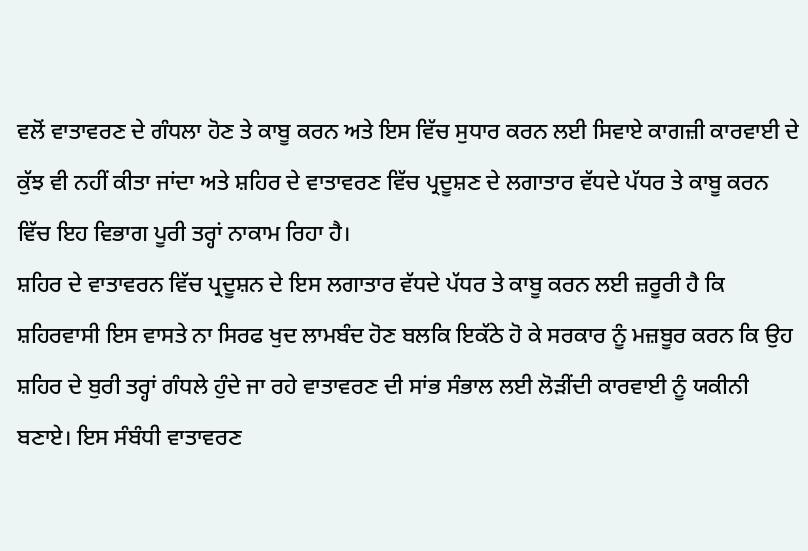ਵਲੋਂ ਵਾਤਾਵਰਣ ਦੇ ਗੰਧਲਾ ਹੋਣ ਤੇ ਕਾਬੂ ਕਰਨ ਅਤੇ ਇਸ ਵਿੱਚ ਸੁਧਾਰ ਕਰਨ ਲਈ ਸਿਵਾਏ ਕਾਗਜ਼ੀ ਕਾਰਵਾਈ ਦੇ ਕੁੱਝ ਵੀ ਨਹੀਂ ਕੀਤਾ ਜਾਂਦਾ ਅਤੇ ਸ਼ਹਿਰ ਦੇ ਵਾਤਾਵਰਣ ਵਿੱਚ ਪ੍ਰਦੂਸ਼ਣ ਦੇ ਲਗਾਤਾਰ ਵੱਧਦੇ ਪੱਧਰ ਤੇ ਕਾਬੂ ਕਰਨ ਵਿੱਚ ਇਹ ਵਿਭਾਗ ਪੂਰੀ ਤਰ੍ਹਾਂ ਨਾਕਾਮ ਰਿਹਾ ਹੈ।
ਸ਼ਹਿਰ ਦੇ ਵਾਤਾਵਰਨ ਵਿੱਚ ਪ੍ਰਦੂਸ਼ਨ ਦੇ ਇਸ ਲਗਾਤਾਰ ਵੱਧਦੇ ਪੱਧਰ ਤੇ ਕਾਬੂ ਕਰਨ ਲਈ ਜ਼ਰੂਰੀ ਹੈ ਕਿ ਸ਼ਹਿਰਵਾਸੀ ਇਸ ਵਾਸਤੇ ਨਾ ਸਿਰਫ ਖੁਦ ਲਾਮਬੰਦ ਹੋਣ ਬਲਕਿ ਇਕੱਠੇ ਹੋ ਕੇ ਸਰਕਾਰ ਨੂੰ ਮਜ਼ਬੂਰ ਕਰਨ ਕਿ ਉਹ ਸ਼ਹਿਰ ਦੇ ਬੁਰੀ ਤਰ੍ਹਾਂ ਗੰਧਲੇ ਹੁੰਦੇ ਜਾ ਰਹੇ ਵਾਤਾਵਰਣ ਦੀ ਸਾਂਭ ਸੰਭਾਲ ਲਈ ਲੋੜੀਂਦੀ ਕਾਰਵਾਈ ਨੂੰ ਯਕੀਨੀ ਬਣਾਏ। ਇਸ ਸੰਬੰਧੀ ਵਾਤਾਵਰਣ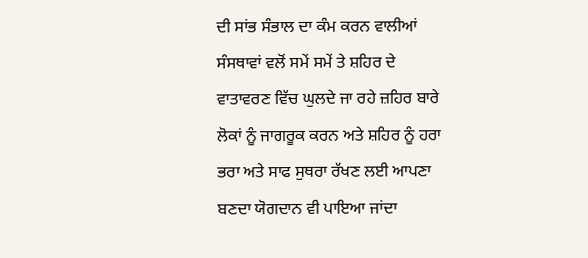ਦੀ ਸਾਂਭ ਸੰਭਾਲ ਦਾ ਕੰਮ ਕਰਨ ਵਾਲੀਆਂ ਸੰਸਥਾਵਾਂ ਵਲੋਂ ਸਮੇਂ ਸਮੇਂ ਤੇ ਸ਼ਹਿਰ ਦੇ ਵਾਤਾਵਰਣ ਵਿੱਚ ਘੁਲਦੇ ਜਾ ਰਹੇ ਜ਼ਹਿਰ ਬਾਰੇ ਲੋਕਾਂ ਨੂੰ ਜਾਗਰੂਕ ਕਰਨ ਅਤੇ ਸ਼ਹਿਰ ਨੂੰ ਹਰਾ ਭਰਾ ਅਤੇ ਸਾਫ ਸੁਥਰਾ ਰੱਖਣ ਲਈ ਆਪਣਾ ਬਣਦਾ ਯੋਗਦਾਨ ਵੀ ਪਾਇਆ ਜਾਂਦਾ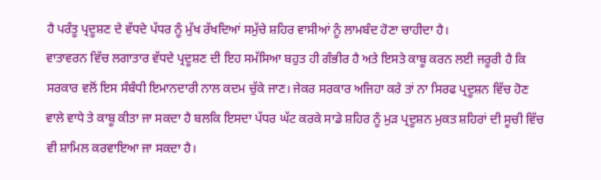ਹੈ ਪਰੰਤੂ ਪ੍ਰਦੂਸ਼ਣ ਦੇ ਵੱਧਦੇ ਪੱਧਰ ਨੂੰ ਮੁੱਖ ਰੱਖਦਿਆਂ ਸਮੁੱਚੇ ਸ਼ਹਿਰ ਵਾਸੀਆਂ ਨੂੰ ਲਾਮਬੰਦ ਹੋਣਾ ਚਾਹੀਦਾ ਹੈ।
ਵਾਤਾਵਰਨ ਵਿੱਚ ਲਗਾਤਾਰ ਵੱਧਦੇ ਪ੍ਰਦੂਸ਼ਣ ਦੀ ਇਹ ਸਮੱਸਿਆ ਬਹੁਤ ਹੀ ਗੰਭੀਰ ਹੈ ਅਤੇ ਇਸਤੇ ਕਾਬੂ ਕਰਨ ਲਈ ਜਰੂਰੀ ਹੈ ਕਿ ਸਰਕਾਰ ਵਲੋਂ ਇਸ ਸੰਬੰਧੀ ਇਮਾਨਦਾਰੀ ਨਾਲ ਕਦਮ ਚੁੱਕੇ ਜਾਣ। ਜੇਕਰ ਸਰਕਾਰ ਅਜਿਹਾ ਕਰੇ ਤਾਂ ਨਾ ਸਿਰਫ ਪ੍ਰਦੂਸ਼ਨ ਵਿੱਚ ਹੋਣ ਵਾਲੇ ਵਾਧੇ ਤੇ ਕਾਬੂ ਕੀਤਾ ਜਾ ਸਕਦਾ ਹੈ ਬਲਕਿ ਇਸਦਾ ਪੱਧਰ ਘੱਟ ਕਰਕੇ ਸਾਡੇ ਸ਼ਹਿਰ ਨੂੰ ਮੁੜ ਪ੍ਰਦੂਸ਼ਨ ਮੁਕਤ ਸ਼ਹਿਰਾਂ ਦੀ ਸੂਚੀ ਵਿੱਚ ਵੀ ਸ਼ਾਮਿਲ ਕਰਵਾਇਆ ਜਾ ਸਕਦਾ ਹੈ।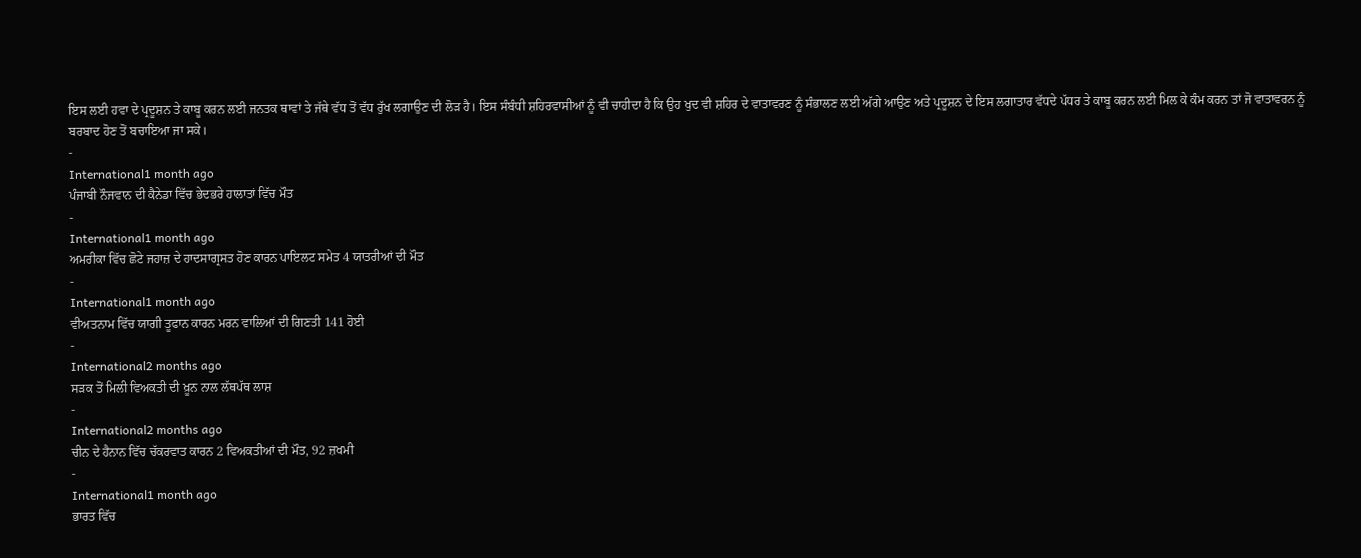ਇਸ ਲਈ ਹਵਾ ਦੇ ਪ੍ਰਦੂਸ਼ਨ ਤੇ ਕਾਬੂ ਕਰਨ ਲਈ ਜਨਤਕ ਥਾਵਾਂ ਤੇ ਜੱਥੇ ਵੱਧ ਤੋਂ ਵੱਧ ਰੁੱਖ ਲਗਾਉਣ ਦੀ ਲੋੜ ਹੈ। ਇਸ ਸੰਬੰਧੀ ਸ਼ਹਿਰਵਾਸੀਆਂ ਨੂੰ ਵੀ ਚਾਹੀਦਾ ਹੈ ਕਿ ਉਹ ਖੁਦ ਵੀ ਸ਼ਹਿਰ ਦੇ ਵਾਤਾਵਰਣ ਨੂੰ ਸੰਭਾਲਣ ਲਈ ਅੱਗੇ ਆਉਣ ਅਤੇ ਪ੍ਰਦੂਸ਼ਨ ਦੇ ਇਸ ਲਗਾਤਾਰ ਵੱਧਦੇ ਪੱਧਰ ਤੇ ਕਾਬੂ ਕਰਨ ਲਈ ਮਿਲ ਕੇ ਕੰਮ ਕਰਨ ਤਾਂ ਜੋ ਵਾਤਾਵਰਨ ਨੂੰ ਬਰਬਾਦ ਹੋਣ ਤੋਂ ਬਚਾਇਆ ਜਾ ਸਕੇ।
-
International1 month ago
ਪੰਜਾਬੀ ਨੌਜਵਾਨ ਦੀ ਕੈਨੇਡਾ ਵਿੱਚ ਭੇਦਭਰੇ ਹਾਲਾਤਾਂ ਵਿੱਚ ਮੌਤ
-
International1 month ago
ਅਮਰੀਕਾ ਵਿੱਚ ਛੋਟੇ ਜਹਾਜ਼ ਦੇ ਹਾਦਸਾਗ੍ਰਸਤ ਹੋਣ ਕਾਰਨ ਪਾਇਲਟ ਸਮੇਤ 4 ਯਾਤਰੀਆਂ ਦੀ ਮੌਤ
-
International1 month ago
ਵੀਅਤਨਾਮ ਵਿੱਚ ਯਾਗੀ ਤੂਫਾਨ ਕਾਰਨ ਮਰਨ ਵਾਲਿਆਂ ਦੀ ਗਿਣਤੀ 141 ਹੋਈ
-
International2 months ago
ਸੜਕ ਤੋਂ ਮਿਲੀ ਵਿਅਕਤੀ ਦੀ ਖ਼ੂਨ ਨਾਲ ਲੱਥਪੱਥ ਲਾਸ਼
-
International2 months ago
ਚੀਨ ਦੇ ਹੈਨਾਨ ਵਿੱਚ ਚੱਕਰਵਾਤ ਕਾਰਨ 2 ਵਿਅਕਤੀਆਂ ਦੀ ਮੌਤ, 92 ਜ਼ਖਮੀ
-
International1 month ago
ਭਾਰਤ ਵਿੱਚ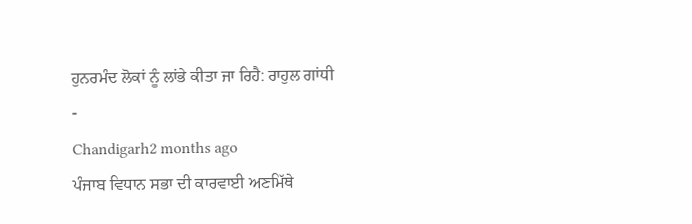ਹੁਨਰਮੰਦ ਲੋਕਾਂ ਨੂੰ ਲਾਂਭੇ ਕੀਤਾ ਜਾ ਰਿਹੈ: ਰਾਹੁਲ ਗਾਂਧੀ
-
Chandigarh2 months ago
ਪੰਜਾਬ ਵਿਧਾਨ ਸਭਾ ਦੀ ਕਾਰਵਾਈ ਅਣਮਿੱਥੇ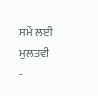ਸਮੇਂ ਲਈ ਮੁਲਤਵੀ
-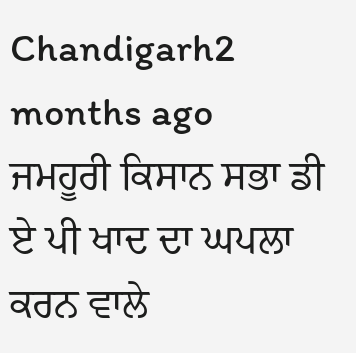Chandigarh2 months ago
ਜਮਹੂਰੀ ਕਿਸਾਨ ਸਭਾ ਡੀ ਏ ਪੀ ਖਾਦ ਦਾ ਘਪਲਾ ਕਰਨ ਵਾਲੇ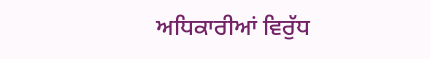ਅਧਿਕਾਰੀਆਂ ਵਿਰੁੱਧ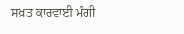ਸਖ਼ਤ ਕਾਰਵਾਈ ਮੰਗੀ